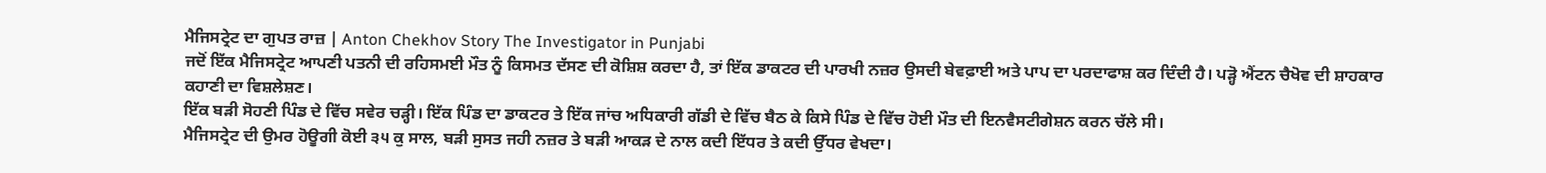ਮੈਜਿਸਟ੍ਰੇਟ ਦਾ ਗੁਪਤ ਰਾਜ਼ | Anton Chekhov Story The Investigator in Punjabi
ਜਦੋਂ ਇੱਕ ਮੈਜਿਸਟ੍ਰੇਟ ਆਪਣੀ ਪਤਨੀ ਦੀ ਰਹਿਸਮਈ ਮੌਤ ਨੂੰ ਕਿਸਮਤ ਦੱਸਣ ਦੀ ਕੋਸ਼ਿਸ਼ ਕਰਦਾ ਹੈ, ਤਾਂ ਇੱਕ ਡਾਕਟਰ ਦੀ ਪਾਰਖੀ ਨਜ਼ਰ ਉਸਦੀ ਬੇਵਫ਼ਾਈ ਅਤੇ ਪਾਪ ਦਾ ਪਰਦਾਫਾਸ਼ ਕਰ ਦਿੰਦੀ ਹੈ। ਪੜ੍ਹੋ ਐਂਟਨ ਚੈਖੋਵ ਦੀ ਸ਼ਾਹਕਾਰ ਕਹਾਣੀ ਦਾ ਵਿਸ਼ਲੇਸ਼ਣ।
ਇੱਕ ਬੜੀ ਸੋਹਣੀ ਪਿੰਡ ਦੇ ਵਿੱਚ ਸਵੇਰ ਚੜ੍ਹੀ। ਇੱਕ ਪਿੰਡ ਦਾ ਡਾਕਟਰ ਤੇ ਇੱਕ ਜਾਂਚ ਅਧਿਕਾਰੀ ਗੱਡੀ ਦੇ ਵਿੱਚ ਬੈਠ ਕੇ ਕਿਸੇ ਪਿੰਡ ਦੇ ਵਿੱਚ ਹੋਈ ਮੌਤ ਦੀ ਇਨਵੈਸਟੀਗੇਸ਼ਨ ਕਰਨ ਚੱਲੇ ਸੀ।
ਮੈਜਿਸਟ੍ਰੇਟ ਦੀ ਉਮਰ ਹੋਊਗੀ ਕੋਈ ੩੫ ਕੁ ਸਾਲ, ਬੜੀ ਸੁਸਤ ਜਹੀ ਨਜ਼ਰ ਤੇ ਬੜੀ ਆਕੜ ਦੇ ਨਾਲ ਕਦੀ ਇੱਧਰ ਤੇ ਕਦੀ ਉੱਧਰ ਵੇਖਦਾ।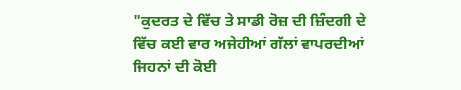"ਕੁਦਰਤ ਦੇ ਵਿੱਚ ਤੇ ਸਾਡੀ ਰੋਜ਼ ਦੀ ਜ਼ਿੰਦਗੀ ਦੇ ਵਿੱਚ ਕਈ ਵਾਰ ਅਜੇਹੀਆਂ ਗੱਲਾਂ ਵਾਪਰਦੀਆਂ ਜਿਹਨਾਂ ਦੀ ਕੋਈ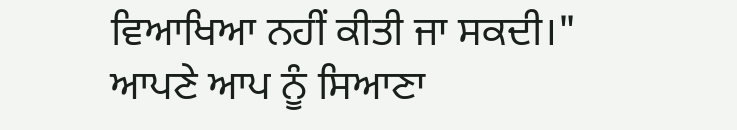ਵਿਆਖਿਆ ਨਹੀਂ ਕੀਤੀ ਜਾ ਸਕਦੀ।" ਆਪਣੇ ਆਪ ਨੂੰ ਸਿਆਣਾ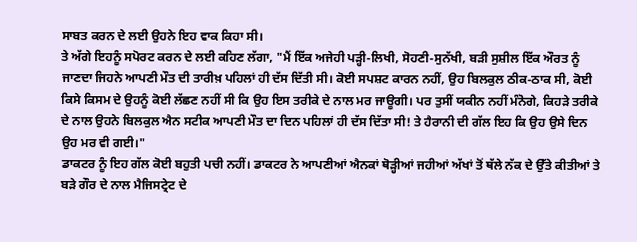ਸਾਬਤ ਕਰਨ ਦੇ ਲਈ ਉਹਨੇ ਇਹ ਵਾਕ ਕਿਹਾ ਸੀ।
ਤੇ ਅੱਗੇ ਇਹਨੂੰ ਸਪੋਰਟ ਕਰਨ ਦੇ ਲਈ ਕਹਿਣ ਲੱਗਾ, "ਮੈਂ ਇੱਕ ਅਜੇਹੀ ਪੜ੍ਹੀ-ਲਿਖੀ, ਸੋਹਣੀ-ਸੁਨੱਖੀ, ਬੜੀ ਸੁਸ਼ੀਲ ਇੱਕ ਔਰਤ ਨੂੰ ਜਾਣਦਾ ਜਿਹਨੇ ਆਪਣੀ ਮੌਤ ਦੀ ਤਾਰੀਖ਼ ਪਹਿਲਾਂ ਹੀ ਦੱਸ ਦਿੱਤੀ ਸੀ। ਕੋਈ ਸਪਸ਼ਟ ਕਾਰਨ ਨਹੀਂ, ਉਹ ਬਿਲਕੁਲ ਠੀਕ-ਠਾਕ ਸੀ, ਕੋਈ ਕਿਸੇ ਕਿਸਮ ਦੇ ਉਹਨੂੰ ਕੋਈ ਲੱਛਣ ਨਹੀਂ ਸੀ ਕਿ ਉਹ ਇਸ ਤਰੀਕੇ ਦੇ ਨਾਲ ਮਰ ਜਾਊਗੀ। ਪਰ ਤੁਸੀਂ ਯਕੀਨ ਨਹੀਂ ਮੰਨੋਗੇ, ਕਿਹੜੇ ਤਰੀਕੇ ਦੇ ਨਾਲ ਉਹਨੇ ਬਿਲਕੁਲ ਐਨ ਸਟੀਕ ਆਪਣੀ ਮੌਤ ਦਾ ਦਿਨ ਪਹਿਲਾਂ ਹੀ ਦੱਸ ਦਿੱਤਾ ਸੀ! ਤੇ ਹੈਰਾਨੀ ਦੀ ਗੱਲ ਇਹ ਕਿ ਉਹ ਉਸੇ ਦਿਨ ਉਹ ਮਰ ਵੀ ਗਈ।"
ਡਾਕਟਰ ਨੂੰ ਇਹ ਗੱਲ ਕੋਈ ਬਹੁਤੀ ਪਚੀ ਨਹੀਂ। ਡਾਕਟਰ ਨੇ ਆਪਣੀਆਂ ਐਨਕਾਂ ਥੋੜ੍ਹੀਆਂ ਜਹੀਆਂ ਅੱਖਾਂ ਤੋਂ ਥੱਲੇ ਨੱਕ ਦੇ ਉੱਤੇ ਕੀਤੀਆਂ ਤੇ ਬੜੇ ਗੌਰ ਦੇ ਨਾਲ ਮੈਜਿਸਟ੍ਰੇਟ ਦੇ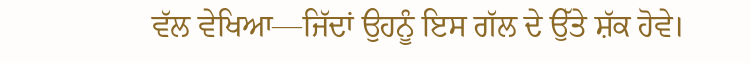ਵੱਲ ਵੇਖਿਆ—ਜਿੱਦਾਂ ਉਹਨੂੰ ਇਸ ਗੱਲ ਦੇ ਉੱਤੇ ਸ਼ੱਕ ਹੋਵੇ।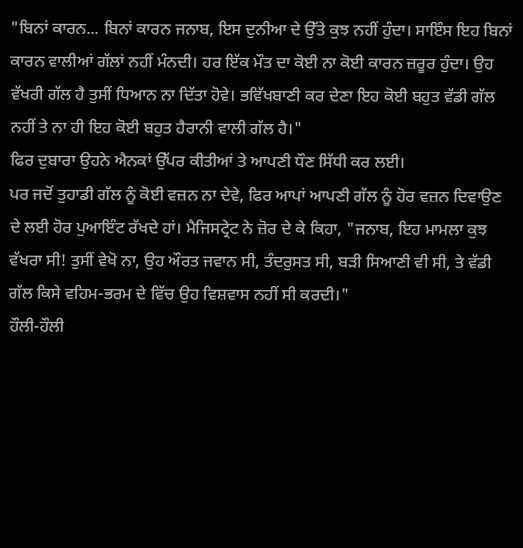"ਬਿਨਾਂ ਕਾਰਨ... ਬਿਨਾਂ ਕਾਰਨ ਜਨਾਬ, ਇਸ ਦੁਨੀਆ ਦੇ ਉੱਤੇ ਕੁਝ ਨਹੀਂ ਹੁੰਦਾ। ਸਾਇੰਸ ਇਹ ਬਿਨਾਂ ਕਾਰਨ ਵਾਲੀਆਂ ਗੱਲਾਂ ਨਹੀਂ ਮੰਨਦੀ। ਹਰ ਇੱਕ ਮੌਤ ਦਾ ਕੋਈ ਨਾ ਕੋਈ ਕਾਰਨ ਜ਼ਰੂਰ ਹੁੰਦਾ। ਉਹ ਵੱਖਰੀ ਗੱਲ ਹੈ ਤੁਸੀਂ ਧਿਆਨ ਨਾ ਦਿੱਤਾ ਹੋਵੇ। ਭਵਿੱਖਬਾਣੀ ਕਰ ਦੇਣਾ ਇਹ ਕੋਈ ਬਹੁਤ ਵੱਡੀ ਗੱਲ ਨਹੀਂ ਤੇ ਨਾ ਹੀ ਇਹ ਕੋਈ ਬਹੁਤ ਹੈਰਾਨੀ ਵਾਲੀ ਗੱਲ ਹੈ।"
ਫਿਰ ਦੁਬਾਰਾ ਉਹਨੇ ਐਨਕਾਂ ਉੱਪਰ ਕੀਤੀਆਂ ਤੇ ਆਪਣੀ ਧੌਣ ਸਿੱਧੀ ਕਰ ਲਈ।
ਪਰ ਜਦੋਂ ਤੁਹਾਡੀ ਗੱਲ ਨੂੰ ਕੋਈ ਵਜ਼ਨ ਨਾ ਦੇਵੇ, ਫਿਰ ਆਪਾਂ ਆਪਣੀ ਗੱਲ ਨੂੰ ਹੋਰ ਵਜ਼ਨ ਦਿਵਾਉਣ ਦੇ ਲਈ ਹੋਰ ਪੁਆਇੰਟ ਰੱਖਦੇ ਹਾਂ। ਮੈਜਿਸਟ੍ਰੇਟ ਨੇ ਜ਼ੋਰ ਦੇ ਕੇ ਕਿਹਾ, "ਜਨਾਬ, ਇਹ ਮਾਮਲਾ ਕੁਝ ਵੱਖਰਾ ਸੀ! ਤੁਸੀਂ ਵੇਖੋ ਨਾ, ਉਹ ਔਰਤ ਜਵਾਨ ਸੀ, ਤੰਦਰੁਸਤ ਸੀ, ਬੜੀ ਸਿਆਣੀ ਵੀ ਸੀ, ਤੇ ਵੱਡੀ ਗੱਲ ਕਿਸੇ ਵਹਿਮ-ਭਰਮ ਦੇ ਵਿੱਚ ਉਹ ਵਿਸ਼ਵਾਸ ਨਹੀਂ ਸੀ ਕਰਦੀ।"
ਹੌਲੀ-ਹੌਲੀ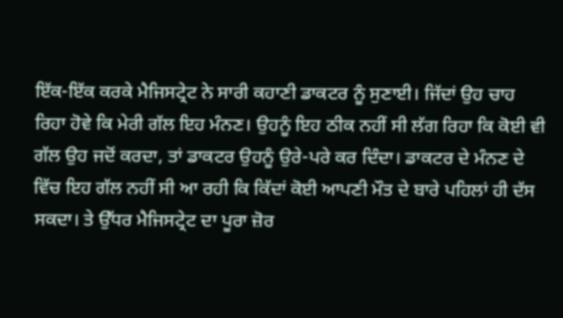ਇੱਕ-ਇੱਕ ਕਰਕੇ ਮੈਜਿਸਟ੍ਰੇਟ ਨੇ ਸਾਰੀ ਕਹਾਣੀ ਡਾਕਟਰ ਨੂੰ ਸੁਣਾਈ। ਜਿੱਦਾਂ ਉਹ ਚਾਹ ਰਿਹਾ ਹੋਵੇ ਕਿ ਮੇਰੀ ਗੱਲ ਇਹ ਮੰਨਣ। ਉਹਨੂੰ ਇਹ ਠੀਕ ਨਹੀਂ ਸੀ ਲੱਗ ਰਿਹਾ ਕਿ ਕੋਈ ਵੀ ਗੱਲ ਉਹ ਜਦੋਂ ਕਰਦਾ, ਤਾਂ ਡਾਕਟਰ ਉਹਨੂੰ ਉਰੇ-ਪਰੇ ਕਰ ਦਿੰਦਾ। ਡਾਕਟਰ ਦੇ ਮੰਨਣ ਦੇ ਵਿੱਚ ਇਹ ਗੱਲ ਨਹੀਂ ਸੀ ਆ ਰਹੀ ਕਿ ਕਿੱਦਾਂ ਕੋਈ ਆਪਣੀ ਮੌਤ ਦੇ ਬਾਰੇ ਪਹਿਲਾਂ ਹੀ ਦੱਸ ਸਕਦਾ। ਤੇ ਉੱਧਰ ਮੈਜਿਸਟ੍ਰੇਟ ਦਾ ਪੂਰਾ ਜ਼ੋਰ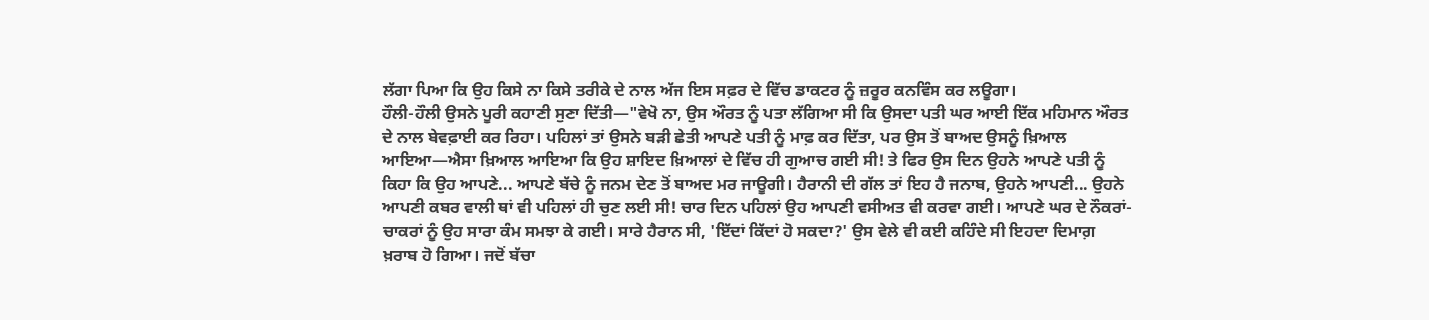ਲੱਗਾ ਪਿਆ ਕਿ ਉਹ ਕਿਸੇ ਨਾ ਕਿਸੇ ਤਰੀਕੇ ਦੇ ਨਾਲ ਅੱਜ ਇਸ ਸਫ਼ਰ ਦੇ ਵਿੱਚ ਡਾਕਟਰ ਨੂੰ ਜ਼ਰੂਰ ਕਨਵਿੰਸ ਕਰ ਲਊਗਾ।
ਹੌਲੀ-ਹੌਲੀ ਉਸਨੇ ਪੂਰੀ ਕਹਾਣੀ ਸੁਣਾ ਦਿੱਤੀ—"ਵੇਖੋ ਨਾ, ਉਸ ਔਰਤ ਨੂੰ ਪਤਾ ਲੱਗਿਆ ਸੀ ਕਿ ਉਸਦਾ ਪਤੀ ਘਰ ਆਈ ਇੱਕ ਮਹਿਮਾਨ ਔਰਤ ਦੇ ਨਾਲ ਬੇਵਫ਼ਾਈ ਕਰ ਰਿਹਾ। ਪਹਿਲਾਂ ਤਾਂ ਉਸਨੇ ਬੜੀ ਛੇਤੀ ਆਪਣੇ ਪਤੀ ਨੂੰ ਮਾਫ਼ ਕਰ ਦਿੱਤਾ, ਪਰ ਉਸ ਤੋਂ ਬਾਅਦ ਉਸਨੂੰ ਖ਼ਿਆਲ ਆਇਆ—ਐਸਾ ਖ਼ਿਆਲ ਆਇਆ ਕਿ ਉਹ ਸ਼ਾਇਦ ਖ਼ਿਆਲਾਂ ਦੇ ਵਿੱਚ ਹੀ ਗੁਆਚ ਗਈ ਸੀ! ਤੇ ਫਿਰ ਉਸ ਦਿਨ ਉਹਨੇ ਆਪਣੇ ਪਤੀ ਨੂੰ ਕਿਹਾ ਕਿ ਉਹ ਆਪਣੇ... ਆਪਣੇ ਬੱਚੇ ਨੂੰ ਜਨਮ ਦੇਣ ਤੋਂ ਬਾਅਦ ਮਰ ਜਾਊਗੀ। ਹੈਰਾਨੀ ਦੀ ਗੱਲ ਤਾਂ ਇਹ ਹੈ ਜਨਾਬ, ਉਹਨੇ ਆਪਣੀ... ਉਹਨੇ ਆਪਣੀ ਕਬਰ ਵਾਲੀ ਥਾਂ ਵੀ ਪਹਿਲਾਂ ਹੀ ਚੁਣ ਲਈ ਸੀ! ਚਾਰ ਦਿਨ ਪਹਿਲਾਂ ਉਹ ਆਪਣੀ ਵਸੀਅਤ ਵੀ ਕਰਵਾ ਗਈ। ਆਪਣੇ ਘਰ ਦੇ ਨੌਕਰਾਂ-ਚਾਕਰਾਂ ਨੂੰ ਉਹ ਸਾਰਾ ਕੰਮ ਸਮਝਾ ਕੇ ਗਈ। ਸਾਰੇ ਹੈਰਾਨ ਸੀ, 'ਇੱਦਾਂ ਕਿੱਦਾਂ ਹੋ ਸਕਦਾ?' ਉਸ ਵੇਲੇ ਵੀ ਕਈ ਕਹਿੰਦੇ ਸੀ ਇਹਦਾ ਦਿਮਾਗ਼ ਖ਼ਰਾਬ ਹੋ ਗਿਆ। ਜਦੋਂ ਬੱਚਾ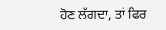ਹੋਣ ਲੱਗਦਾ, ਤਾਂ ਫਿਰ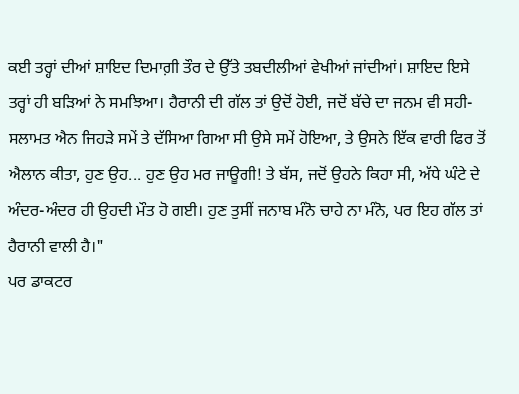ਕਈ ਤਰ੍ਹਾਂ ਦੀਆਂ ਸ਼ਾਇਦ ਦਿਮਾਗ਼ੀ ਤੌਰ ਦੇ ਉੱਤੇ ਤਬਦੀਲੀਆਂ ਵੇਖੀਆਂ ਜਾਂਦੀਆਂ। ਸ਼ਾਇਦ ਇਸੇ ਤਰ੍ਹਾਂ ਹੀ ਬੜਿਆਂ ਨੇ ਸਮਝਿਆ। ਹੈਰਾਨੀ ਦੀ ਗੱਲ ਤਾਂ ਉਦੋਂ ਹੋਈ, ਜਦੋਂ ਬੱਚੇ ਦਾ ਜਨਮ ਵੀ ਸਹੀ-ਸਲਾਮਤ ਐਨ ਜਿਹੜੇ ਸਮੇਂ ਤੇ ਦੱਸਿਆ ਗਿਆ ਸੀ ਉਸੇ ਸਮੇਂ ਹੋਇਆ, ਤੇ ਉਸਨੇ ਇੱਕ ਵਾਰੀ ਫਿਰ ਤੋਂ ਐਲਾਨ ਕੀਤਾ, ਹੁਣ ਉਹ... ਹੁਣ ਉਹ ਮਰ ਜਾਊਗੀ! ਤੇ ਬੱਸ, ਜਦੋਂ ਉਹਨੇ ਕਿਹਾ ਸੀ, ਅੱਧੇ ਘੰਟੇ ਦੇ ਅੰਦਰ-ਅੰਦਰ ਹੀ ਉਹਦੀ ਮੌਤ ਹੋ ਗਈ। ਹੁਣ ਤੁਸੀਂ ਜਨਾਬ ਮੰਨੋ ਚਾਹੇ ਨਾ ਮੰਨੋ, ਪਰ ਇਹ ਗੱਲ ਤਾਂ ਹੈਰਾਨੀ ਵਾਲੀ ਹੈ।"
ਪਰ ਡਾਕਟਰ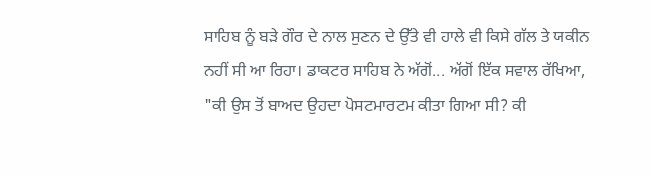ਸਾਹਿਬ ਨੂੰ ਬੜੇ ਗੌਰ ਦੇ ਨਾਲ ਸੁਣਨ ਦੇ ਉੱਤੇ ਵੀ ਹਾਲੇ ਵੀ ਕਿਸੇ ਗੱਲ ਤੇ ਯਕੀਨ ਨਹੀਂ ਸੀ ਆ ਰਿਹਾ। ਡਾਕਟਰ ਸਾਹਿਬ ਨੇ ਅੱਗੋਂ... ਅੱਗੋਂ ਇੱਕ ਸਵਾਲ ਰੱਖਿਆ, "ਕੀ ਉਸ ਤੋਂ ਬਾਅਦ ਉਹਦਾ ਪੋਸਟਮਾਰਟਮ ਕੀਤਾ ਗਿਆ ਸੀ? ਕੀ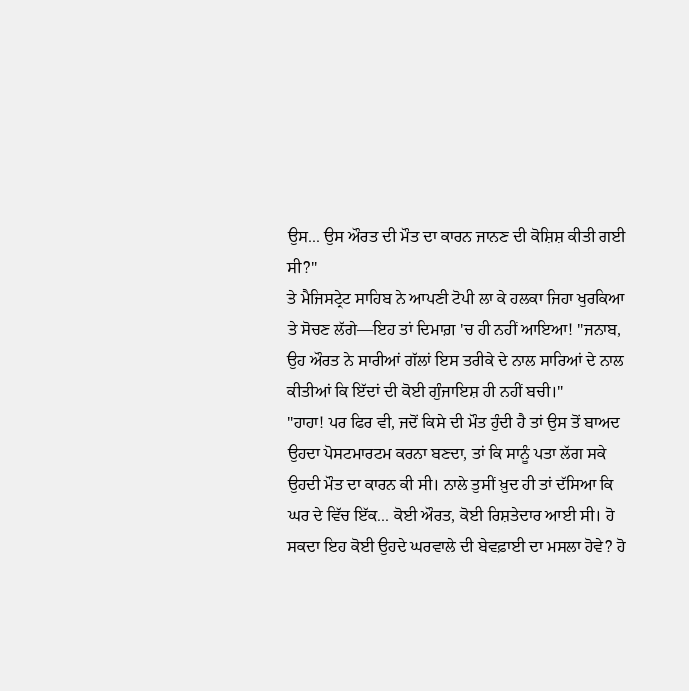ਉਸ... ਉਸ ਔਰਤ ਦੀ ਮੌਤ ਦਾ ਕਾਰਨ ਜਾਨਣ ਦੀ ਕੋਸ਼ਿਸ਼ ਕੀਤੀ ਗਈ ਸੀ?"
ਤੇ ਮੈਜਿਸਟ੍ਰੇਟ ਸਾਹਿਬ ਨੇ ਆਪਣੀ ਟੋਪੀ ਲਾ ਕੇ ਹਲਕਾ ਜਿਹਾ ਖੁਰਕਿਆ ਤੇ ਸੋਚਣ ਲੱਗੇ—ਇਹ ਤਾਂ ਦਿਮਾਗ਼ 'ਚ ਹੀ ਨਹੀਂ ਆਇਆ! "ਜਨਾਬ, ਉਹ ਔਰਤ ਨੇ ਸਾਰੀਆਂ ਗੱਲਾਂ ਇਸ ਤਰੀਕੇ ਦੇ ਨਾਲ ਸਾਰਿਆਂ ਦੇ ਨਾਲ ਕੀਤੀਆਂ ਕਿ ਇੱਦਾਂ ਦੀ ਕੋਈ ਗੁੰਜਾਇਸ਼ ਹੀ ਨਹੀਂ ਬਚੀ।"
"ਹਾਹਾ! ਪਰ ਫਿਰ ਵੀ, ਜਦੋਂ ਕਿਸੇ ਦੀ ਮੌਤ ਹੁੰਦੀ ਹੈ ਤਾਂ ਉਸ ਤੋਂ ਬਾਅਦ ਉਹਦਾ ਪੋਸਟਮਾਰਟਮ ਕਰਨਾ ਬਣਦਾ, ਤਾਂ ਕਿ ਸਾਨੂੰ ਪਤਾ ਲੱਗ ਸਕੇ ਉਹਦੀ ਮੌਤ ਦਾ ਕਾਰਨ ਕੀ ਸੀ। ਨਾਲੇ ਤੁਸੀਂ ਖ਼ੁਦ ਹੀ ਤਾਂ ਦੱਸਿਆ ਕਿ ਘਰ ਦੇ ਵਿੱਚ ਇੱਕ... ਕੋਈ ਔਰਤ, ਕੋਈ ਰਿਸ਼ਤੇਦਾਰ ਆਈ ਸੀ। ਹੋ ਸਕਦਾ ਇਹ ਕੋਈ ਉਹਦੇ ਘਰਵਾਲੇ ਦੀ ਬੇਵਫ਼ਾਈ ਦਾ ਮਸਲਾ ਹੋਵੇ? ਹੋ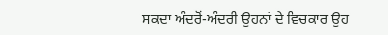ਸਕਦਾ ਅੰਦਰੋਂ-ਅੰਦਰੀ ਉਹਨਾਂ ਦੇ ਵਿਚਕਾਰ ਉਹ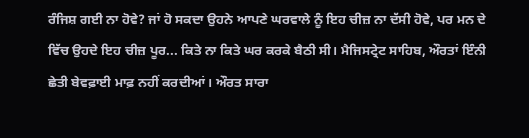ਰੰਜਿਸ਼ ਗਈ ਨਾ ਹੋਵੇ? ਜਾਂ ਹੋ ਸਕਦਾ ਉਹਨੇ ਆਪਣੇ ਘਰਵਾਲੇ ਨੂੰ ਇਹ ਚੀਜ਼ ਨਾ ਦੱਸੀ ਹੋਵੇ, ਪਰ ਮਨ ਦੇ ਵਿੱਚ ਉਹਦੇ ਇਹ ਚੀਜ਼ ਪੂਰ... ਕਿਤੇ ਨਾ ਕਿਤੇ ਘਰ ਕਰਕੇ ਬੈਠੀ ਸੀ। ਮੈਜਿਸਟ੍ਰੇਟ ਸਾਹਿਬ, ਔਰਤਾਂ ਇੰਨੀ ਛੇਤੀ ਬੇਵਫ਼ਾਈ ਮਾਫ਼ ਨਹੀਂ ਕਰਦੀਆਂ। ਔਰਤ ਸਾਰਾ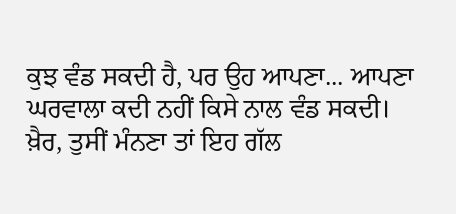ਕੁਝ ਵੰਡ ਸਕਦੀ ਹੈ, ਪਰ ਉਹ ਆਪਣਾ... ਆਪਣਾ ਘਰਵਾਲਾ ਕਦੀ ਨਹੀਂ ਕਿਸੇ ਨਾਲ ਵੰਡ ਸਕਦੀ। ਖ਼ੈਰ, ਤੁਸੀਂ ਮੰਨਣਾ ਤਾਂ ਇਹ ਗੱਲ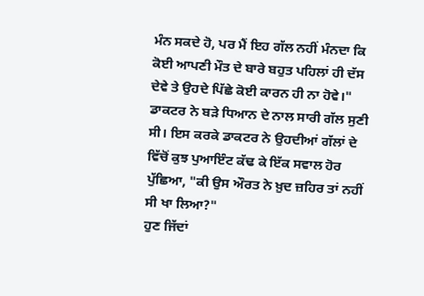ਮੰਨ ਸਕਦੇ ਹੋ, ਪਰ ਮੈਂ ਇਹ ਗੱਲ ਨਹੀਂ ਮੰਨਦਾ ਕਿ ਕੋਈ ਆਪਣੀ ਮੌਤ ਦੇ ਬਾਰੇ ਬਹੁਤ ਪਹਿਲਾਂ ਹੀ ਦੱਸ ਦੇਵੇ ਤੇ ਉਹਦੇ ਪਿੱਛੇ ਕੋਈ ਕਾਰਨ ਹੀ ਨਾ ਹੋਵੇ।"
ਡਾਕਟਰ ਨੇ ਬੜੇ ਧਿਆਨ ਦੇ ਨਾਲ ਸਾਰੀ ਗੱਲ ਸੁਣੀ ਸੀ। ਇਸ ਕਰਕੇ ਡਾਕਟਰ ਨੇ ਉਹਦੀਆਂ ਗੱਲਾਂ ਦੇ ਵਿੱਚੋਂ ਕੁਝ ਪੁਆਇੰਟ ਕੱਢ ਕੇ ਇੱਕ ਸਵਾਲ ਹੋਰ ਪੁੱਛਿਆ, "ਕੀ ਉਸ ਔਰਤ ਨੇ ਖ਼ੁਦ ਜ਼ਹਿਰ ਤਾਂ ਨਹੀਂ ਸੀ ਖਾ ਲਿਆ?"
ਹੁਣ ਜਿੱਦਾਂ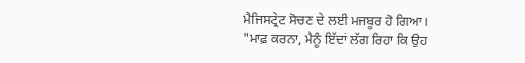ਮੈਜਿਸਟ੍ਰੇਟ ਸੋਚਣ ਦੇ ਲਈ ਮਜਬੂਰ ਹੋ ਗਿਆ।
"ਮਾਫ਼ ਕਰਨਾ, ਮੈਨੂੰ ਇੱਦਾਂ ਲੱਗ ਰਿਹਾ ਕਿ ਉਹ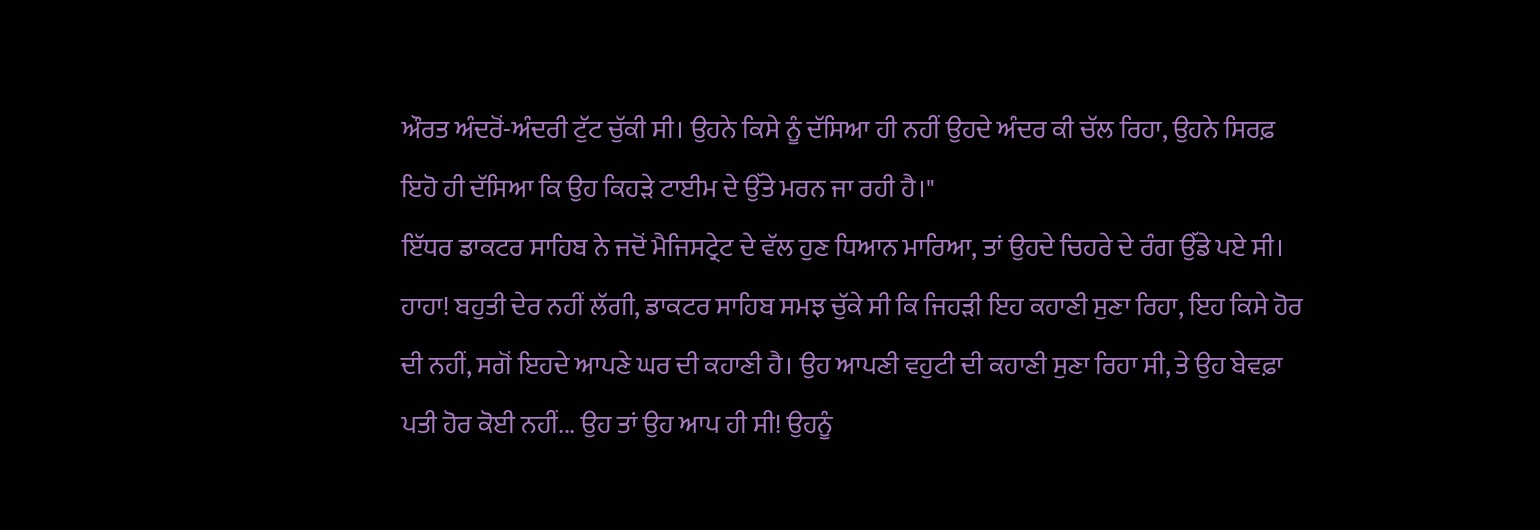ਔਰਤ ਅੰਦਰੋਂ-ਅੰਦਰੀ ਟੁੱਟ ਚੁੱਕੀ ਸੀ। ਉਹਨੇ ਕਿਸੇ ਨੂੰ ਦੱਸਿਆ ਹੀ ਨਹੀਂ ਉਹਦੇ ਅੰਦਰ ਕੀ ਚੱਲ ਰਿਹਾ, ਉਹਨੇ ਸਿਰਫ਼ ਇਹੋ ਹੀ ਦੱਸਿਆ ਕਿ ਉਹ ਕਿਹੜੇ ਟਾਈਮ ਦੇ ਉੱਤੇ ਮਰਨ ਜਾ ਰਹੀ ਹੈ।"
ਇੱਧਰ ਡਾਕਟਰ ਸਾਹਿਬ ਨੇ ਜਦੋਂ ਮੈਜਿਸਟ੍ਰੇਟ ਦੇ ਵੱਲ ਹੁਣ ਧਿਆਨ ਮਾਰਿਆ, ਤਾਂ ਉਹਦੇ ਚਿਹਰੇ ਦੇ ਰੰਗ ਉੱਡੇ ਪਏ ਸੀ। ਹਾਹਾ! ਬਹੁਤੀ ਦੇਰ ਨਹੀਂ ਲੱਗੀ, ਡਾਕਟਰ ਸਾਹਿਬ ਸਮਝ ਚੁੱਕੇ ਸੀ ਕਿ ਜਿਹੜੀ ਇਹ ਕਹਾਣੀ ਸੁਣਾ ਰਿਹਾ, ਇਹ ਕਿਸੇ ਹੋਰ ਦੀ ਨਹੀਂ, ਸਗੋਂ ਇਹਦੇ ਆਪਣੇ ਘਰ ਦੀ ਕਹਾਣੀ ਹੈ। ਉਹ ਆਪਣੀ ਵਹੁਟੀ ਦੀ ਕਹਾਣੀ ਸੁਣਾ ਰਿਹਾ ਸੀ, ਤੇ ਉਹ ਬੇਵਫ਼ਾ ਪਤੀ ਹੋਰ ਕੋਈ ਨਹੀਂ... ਉਹ ਤਾਂ ਉਹ ਆਪ ਹੀ ਸੀ! ਉਹਨੂੰ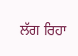ਲੱਗ ਰਿਹਾ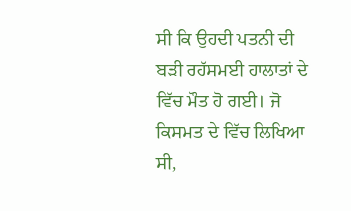ਸੀ ਕਿ ਉਹਦੀ ਪਤਨੀ ਦੀ ਬੜੀ ਰਹੱਸਮਈ ਹਾਲਾਤਾਂ ਦੇ ਵਿੱਚ ਮੌਤ ਹੋ ਗਈ। ਜੋ ਕਿਸਮਤ ਦੇ ਵਿੱਚ ਲਿਖਿਆ ਸੀ,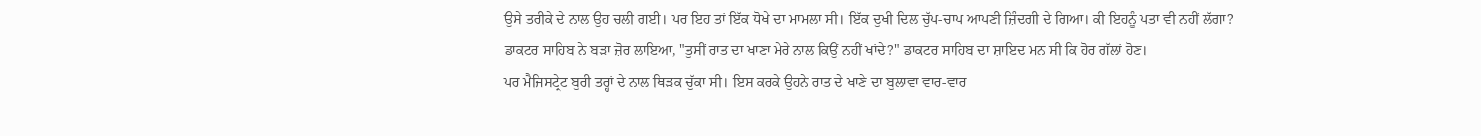ਉਸੇ ਤਰੀਕੇ ਦੇ ਨਾਲ ਉਹ ਚਲੀ ਗਈ। ਪਰ ਇਹ ਤਾਂ ਇੱਕ ਧੋਖੇ ਦਾ ਮਾਮਲਾ ਸੀ। ਇੱਕ ਦੁਖੀ ਦਿਲ ਚੁੱਪ-ਚਾਪ ਆਪਣੀ ਜ਼ਿੰਦਗੀ ਦੇ ਗਿਆ। ਕੀ ਇਹਨੂੰ ਪਤਾ ਵੀ ਨਹੀਂ ਲੱਗਾ?
ਡਾਕਟਰ ਸਾਹਿਬ ਨੇ ਬੜਾ ਜ਼ੋਰ ਲਾਇਆ, "ਤੁਸੀਂ ਰਾਤ ਦਾ ਖਾਣਾ ਮੇਰੇ ਨਾਲ ਕਿਉਂ ਨਹੀਂ ਖਾਂਦੇ?" ਡਾਕਟਰ ਸਾਹਿਬ ਦਾ ਸ਼ਾਇਦ ਮਨ ਸੀ ਕਿ ਹੋਰ ਗੱਲਾਂ ਹੋਣ।
ਪਰ ਮੈਜਿਸਟ੍ਰੇਟ ਬੁਰੀ ਤਰ੍ਹਾਂ ਦੇ ਨਾਲ ਥਿੜਕ ਚੁੱਕਾ ਸੀ। ਇਸ ਕਰਕੇ ਉਹਨੇ ਰਾਤ ਦੇ ਖਾਣੇ ਦਾ ਬੁਲਾਵਾ ਵਾਰ-ਵਾਰ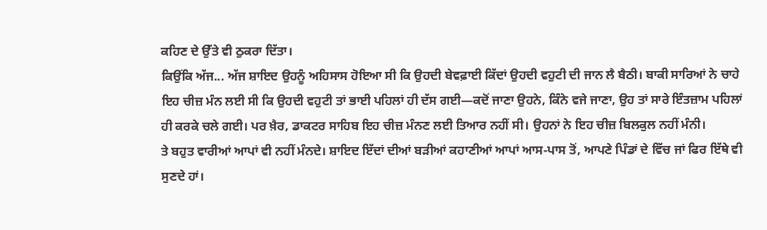ਕਹਿਣ ਦੇ ਉੱਤੇ ਵੀ ਠੁਕਰਾ ਦਿੱਤਾ।
ਕਿਉਂਕਿ ਅੱਜ... ਅੱਜ ਸ਼ਾਇਦ ਉਹਨੂੰ ਅਹਿਸਾਸ ਹੋਇਆ ਸੀ ਕਿ ਉਹਦੀ ਬੇਵਫ਼ਾਈ ਕਿੱਦਾਂ ਉਹਦੀ ਵਹੁਟੀ ਦੀ ਜਾਨ ਲੈ ਬੈਠੀ। ਬਾਕੀ ਸਾਰਿਆਂ ਨੇ ਚਾਹੇ ਇਹ ਚੀਜ਼ ਮੰਨ ਲਈ ਸੀ ਕਿ ਉਹਦੀ ਵਹੁਟੀ ਤਾਂ ਭਾਈ ਪਹਿਲਾਂ ਹੀ ਦੱਸ ਗਈ—ਕਦੋਂ ਜਾਣਾ ਉਹਨੇ, ਕਿੰਨੇ ਵਜੇ ਜਾਣਾ, ਉਹ ਤਾਂ ਸਾਰੇ ਇੰਤਜ਼ਾਮ ਪਹਿਲਾਂ ਹੀ ਕਰਕੇ ਚਲੇ ਗਈ। ਪਰ ਖ਼ੈਰ, ਡਾਕਟਰ ਸਾਹਿਬ ਇਹ ਚੀਜ਼ ਮੰਨਣ ਲਈ ਤਿਆਰ ਨਹੀਂ ਸੀ। ਉਹਨਾਂ ਨੇ ਇਹ ਚੀਜ਼ ਬਿਲਕੁਲ ਨਹੀਂ ਮੰਨੀ।
ਤੇ ਬਹੁਤ ਵਾਰੀਆਂ ਆਪਾਂ ਵੀ ਨਹੀਂ ਮੰਨਦੇ। ਸ਼ਾਇਦ ਇੱਦਾਂ ਦੀਆਂ ਬੜੀਆਂ ਕਹਾਣੀਆਂ ਆਪਾਂ ਆਸ-ਪਾਸ ਤੋਂ, ਆਪਣੇ ਪਿੰਡਾਂ ਦੇ ਵਿੱਚ ਜਾਂ ਫਿਰ ਇੱਥੇ ਵੀ ਸੁਣਦੇ ਹਾਂ।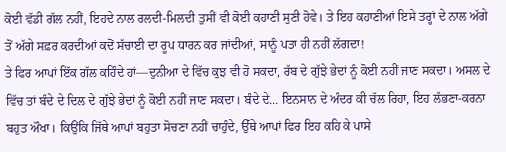ਕੋਈ ਵੱਡੀ ਗੱਲ ਨਹੀਂ, ਇਹਦੇ ਨਾਲ ਰਲਦੀ-ਮਿਲਦੀ ਤੁਸੀਂ ਵੀ ਕੋਈ ਕਹਾਣੀ ਸੁਣੀ ਹੋਵੇ। ਤੇ ਇਹ ਕਹਾਣੀਆਂ ਇਸੇ ਤਰ੍ਹਾਂ ਦੇ ਨਾਲ ਅੱਗੇ ਤੋਂ ਅੱਗੇ ਸਫ਼ਰ ਕਰਦੀਆਂ ਕਦੋਂ ਸੱਚਾਈ ਦਾ ਰੂਪ ਧਾਰਨ ਕਰ ਜਾਂਦੀਆਂ, ਸਾਨੂੰ ਪਤਾ ਹੀ ਨਹੀਂ ਲੱਗਦਾ!
ਤੇ ਫਿਰ ਆਪਾਂ ਇੱਕ ਗੱਲ ਕਹਿੰਦੇ ਹਾਂ—ਦੁਨੀਆ ਦੇ ਵਿੱਚ ਕੁਝ ਵੀ ਹੋ ਸਕਦਾ, ਰੱਬ ਦੇ ਗੁੱਝੇ ਭੇਦਾਂ ਨੂੰ ਕੋਈ ਨਹੀਂ ਜਾਣ ਸਕਦਾ। ਅਸਲ ਦੇ ਵਿੱਚ ਤਾਂ ਬੰਦੇ ਦੇ ਦਿਲ ਦੇ ਗੁੱਝੇ ਭੇਦਾਂ ਨੂੰ ਕੋਈ ਨਹੀਂ ਜਾਣ ਸਕਦਾ। ਬੰਦੇ ਦੇ... ਇਨਸਾਨ ਦੇ ਅੰਦਰ ਕੀ ਚੱਲ ਰਿਹਾ, ਇਹ ਲੱਭਣਾ-ਕਰਨਾ ਬਹੁਤ ਔਖਾ। ਕਿਉਂਕਿ ਜਿੱਥੇ ਆਪਾਂ ਬਹੁਤਾ ਸੋਚਣਾ ਨਹੀਂ ਚਾਹੁੰਦੇ, ਉੱਥੇ ਆਪਾਂ ਫਿਰ ਇਹ ਕਹਿ ਕੇ ਪਾਸੇ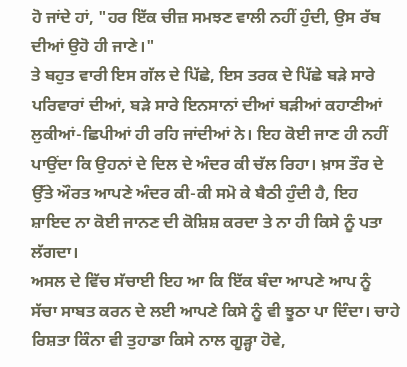ਹੋ ਜਾਂਦੇ ਹਾਂ, "ਹਰ ਇੱਕ ਚੀਜ਼ ਸਮਝਣ ਵਾਲੀ ਨਹੀਂ ਹੁੰਦੀ, ਉਸ ਰੱਬ ਦੀਆਂ ਉਹੋ ਹੀ ਜਾਣੇ।"
ਤੇ ਬਹੁਤ ਵਾਰੀ ਇਸ ਗੱਲ ਦੇ ਪਿੱਛੇ, ਇਸ ਤਰਕ ਦੇ ਪਿੱਛੇ ਬੜੇ ਸਾਰੇ ਪਰਿਵਾਰਾਂ ਦੀਆਂ, ਬੜੇ ਸਾਰੇ ਇਨਸਾਨਾਂ ਦੀਆਂ ਬੜੀਆਂ ਕਹਾਣੀਆਂ ਲੁਕੀਆਂ-ਛਿਪੀਆਂ ਹੀ ਰਹਿ ਜਾਂਦੀਆਂ ਨੇ। ਇਹ ਕੋਈ ਜਾਣ ਹੀ ਨਹੀਂ ਪਾਉਂਦਾ ਕਿ ਉਹਨਾਂ ਦੇ ਦਿਲ ਦੇ ਅੰਦਰ ਕੀ ਚੱਲ ਰਿਹਾ। ਖ਼ਾਸ ਤੌਰ ਦੇ ਉੱਤੇ ਔਰਤ ਆਪਣੇ ਅੰਦਰ ਕੀ-ਕੀ ਸਮੋ ਕੇ ਬੈਠੀ ਹੁੰਦੀ ਹੈ, ਇਹ ਸ਼ਾਇਦ ਨਾ ਕੋਈ ਜਾਨਣ ਦੀ ਕੋਸ਼ਿਸ਼ ਕਰਦਾ ਤੇ ਨਾ ਹੀ ਕਿਸੇ ਨੂੰ ਪਤਾ ਲੱਗਦਾ।
ਅਸਲ ਦੇ ਵਿੱਚ ਸੱਚਾਈ ਇਹ ਆ ਕਿ ਇੱਕ ਬੰਦਾ ਆਪਣੇ ਆਪ ਨੂੰ ਸੱਚਾ ਸਾਬਤ ਕਰਨ ਦੇ ਲਈ ਆਪਣੇ ਕਿਸੇ ਨੂੰ ਵੀ ਝੂਠਾ ਪਾ ਦਿੰਦਾ। ਚਾਹੇ ਰਿਸ਼ਤਾ ਕਿੰਨਾ ਵੀ ਤੁਹਾਡਾ ਕਿਸੇ ਨਾਲ ਗੂੜ੍ਹਾ ਹੋਵੇ,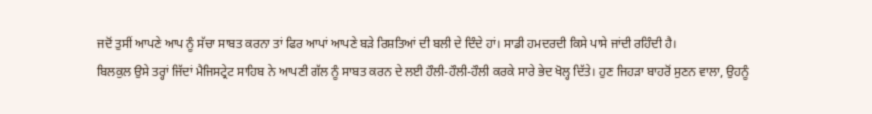ਜਦੋਂ ਤੁਸੀਂ ਆਪਣੇ ਆਪ ਨੂੰ ਸੱਚਾ ਸਾਬਤ ਕਰਨਾ ਤਾਂ ਫਿਰ ਆਪਾਂ ਆਪਣੇ ਬੜੇ ਰਿਸ਼ਤਿਆਂ ਦੀ ਬਲੀ ਦੇ ਦਿੰਦੇ ਹਾਂ। ਸਾਡੀ ਹਮਦਰਦੀ ਕਿਸੇ ਪਾਸੇ ਜਾਂਦੀ ਰਹਿੰਦੀ ਹੈ।
ਬਿਲਕੁਲ ਉਸੇ ਤਰ੍ਹਾਂ ਜਿੱਦਾਂ ਮੈਜਿਸਟ੍ਰੇਟ ਸਾਹਿਬ ਨੇ ਆਪਣੀ ਗੱਲ ਨੂੰ ਸਾਬਤ ਕਰਨ ਦੇ ਲਈ ਹੌਲੀ-ਹੌਲੀ-ਹੌਲੀ ਕਰਕੇ ਸਾਰੇ ਭੇਦ ਖੋਲ੍ਹ ਦਿੱਤੇ। ਹੁਣ ਜਿਹੜਾ ਬਾਹਰੋਂ ਸੁਣਨ ਵਾਲਾ, ਉਹਨੂੰ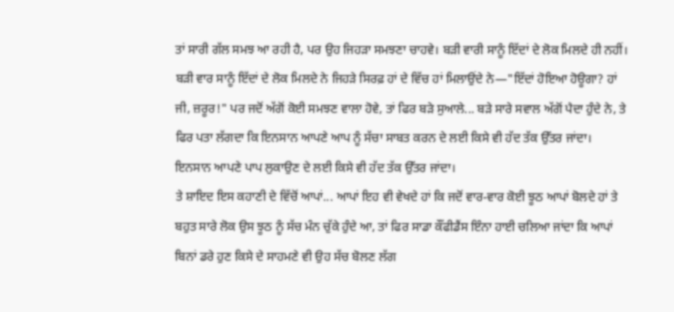ਤਾਂ ਸਾਰੀ ਗੱਲ ਸਮਝ ਆ ਰਹੀ ਹੈ, ਪਰ ਉਹ ਜਿਹੜਾ ਸਮਝਣਾ ਚਾਹਵੇ। ਬੜੀ ਵਾਰੀ ਸਾਨੂੰ ਇੱਦਾਂ ਦੇ ਲੋਕ ਮਿਲਦੇ ਹੀ ਨਹੀਂ। ਬੜੀ ਵਾਰ ਸਾਨੂੰ ਇੱਦਾਂ ਦੇ ਲੋਕ ਮਿਲਦੇ ਨੇ ਜਿਹੜੇ ਸਿਰਫ਼ ਹਾਂ ਦੇ ਵਿੱਚ ਹਾਂ ਮਿਲਾਉਂਦੇ ਨੇ—"ਇੱਦਾਂ ਹੋਇਆ ਹੋਊਗਾ? ਹਾਂ ਜੀ, ਜ਼ਰੂਰ!" ਪਰ ਜਦੋਂ ਅੱਗੋਂ ਕੋਈ ਸਮਝਣ ਵਾਲਾ ਹੋਵੇ, ਤਾਂ ਫਿਰ ਬੜੇ ਸੁਆਲੇ... ਬੜੇ ਸਾਰੇ ਸਵਾਲ ਅੱਗੋਂ ਪੈਦਾ ਹੁੰਦੇ ਨੇ, ਤੇ ਫਿਰ ਪਤਾ ਲੱਗਦਾ ਕਿ ਇਨਸਾਨ ਆਪਣੇ ਆਪ ਨੂੰ ਸੱਚਾ ਸਾਬਤ ਕਰਨ ਦੇ ਲਈ ਕਿਸੇ ਵੀ ਹੱਦ ਤੱਕ ਉੱਤਰ ਜਾਂਦਾ। ਇਨਸਾਨ ਆਪਣੇ ਪਾਪ ਲੁਕਾਉਣ ਦੇ ਲਈ ਕਿਸੇ ਵੀ ਹੱਦ ਤੱਕ ਉੱਤਰ ਜਾਂਦਾ।
ਤੇ ਸ਼ਾਇਦ ਇਸ ਕਹਾਣੀ ਦੇ ਵਿੱਚੋਂ ਆਪਾਂ... ਆਪਾਂ ਇਹ ਵੀ ਵੇਖਦੇ ਹਾਂ ਕਿ ਜਦੋਂ ਵਾਰ-ਵਾਰ ਕੋਈ ਝੂਠ ਆਪਾਂ ਬੋਲਦੇ ਹਾਂ ਤੇ ਬਹੁਤ ਸਾਰੇ ਲੋਕ ਉਸ ਝੂਠ ਨੂੰ ਸੱਚ ਮੰਨ ਚੁੱਕੇ ਹੁੰਦੇ ਆ, ਤਾਂ ਫਿਰ ਸਾਡਾ ਕੌਂਫੀਡੈਂਸ ਇੰਨਾ ਹਾਈ ਚਲਿਆ ਜਾਂਦਾ ਕਿ ਆਪਾਂ ਬਿਨਾਂ ਡਰੇ ਹੁਣ ਕਿਸੇ ਦੇ ਸਾਹਮਣੇ ਵੀ ਉਹ ਸੱਚ ਬੋਲਣ ਲੱਗ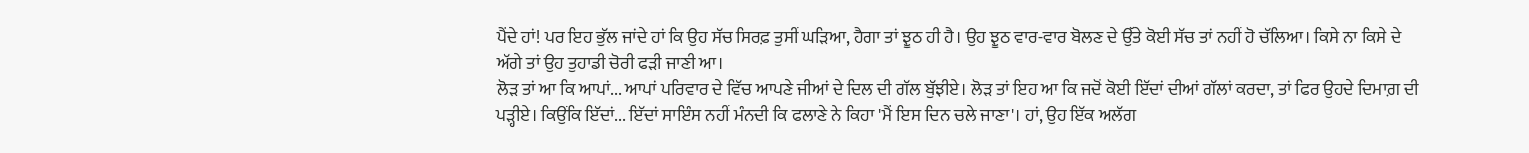ਪੈਂਦੇ ਹਾਂ! ਪਰ ਇਹ ਭੁੱਲ ਜਾਂਦੇ ਹਾਂ ਕਿ ਉਹ ਸੱਚ ਸਿਰਫ਼ ਤੁਸੀਂ ਘੜਿਆ, ਹੈਗਾ ਤਾਂ ਝੂਠ ਹੀ ਹੈ। ਉਹ ਝੂਠ ਵਾਰ-ਵਾਰ ਬੋਲਣ ਦੇ ਉੱਤੇ ਕੋਈ ਸੱਚ ਤਾਂ ਨਹੀਂ ਹੋ ਚੱਲਿਆ। ਕਿਸੇ ਨਾ ਕਿਸੇ ਦੇ ਅੱਗੇ ਤਾਂ ਉਹ ਤੁਹਾਡੀ ਚੋਰੀ ਫੜੀ ਜਾਣੀ ਆ।
ਲੋੜ ਤਾਂ ਆ ਕਿ ਆਪਾਂ... ਆਪਾਂ ਪਰਿਵਾਰ ਦੇ ਵਿੱਚ ਆਪਣੇ ਜੀਆਂ ਦੇ ਦਿਲ ਦੀ ਗੱਲ ਬੁੱਝੀਏ। ਲੋੜ ਤਾਂ ਇਹ ਆ ਕਿ ਜਦੋਂ ਕੋਈ ਇੱਦਾਂ ਦੀਆਂ ਗੱਲਾਂ ਕਰਦਾ, ਤਾਂ ਫਿਰ ਉਹਦੇ ਦਿਮਾਗ਼ ਦੀ ਪੜ੍ਹੀਏ। ਕਿਉਂਕਿ ਇੱਦਾਂ... ਇੱਦਾਂ ਸਾਇੰਸ ਨਹੀਂ ਮੰਨਦੀ ਕਿ ਫਲਾਣੇ ਨੇ ਕਿਹਾ 'ਮੈਂ ਇਸ ਦਿਨ ਚਲੇ ਜਾਣਾ'। ਹਾਂ, ਉਹ ਇੱਕ ਅਲੱਗ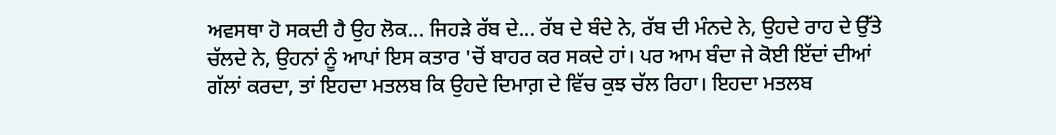ਅਵਸਥਾ ਹੋ ਸਕਦੀ ਹੈ ਉਹ ਲੋਕ... ਜਿਹੜੇ ਰੱਬ ਦੇ... ਰੱਬ ਦੇ ਬੰਦੇ ਨੇ, ਰੱਬ ਦੀ ਮੰਨਦੇ ਨੇ, ਉਹਦੇ ਰਾਹ ਦੇ ਉੱਤੇ ਚੱਲਦੇ ਨੇ, ਉਹਨਾਂ ਨੂੰ ਆਪਾਂ ਇਸ ਕਤਾਰ 'ਚੋਂ ਬਾਹਰ ਕਰ ਸਕਦੇ ਹਾਂ। ਪਰ ਆਮ ਬੰਦਾ ਜੇ ਕੋਈ ਇੱਦਾਂ ਦੀਆਂ ਗੱਲਾਂ ਕਰਦਾ, ਤਾਂ ਇਹਦਾ ਮਤਲਬ ਕਿ ਉਹਦੇ ਦਿਮਾਗ਼ ਦੇ ਵਿੱਚ ਕੁਝ ਚੱਲ ਰਿਹਾ। ਇਹਦਾ ਮਤਲਬ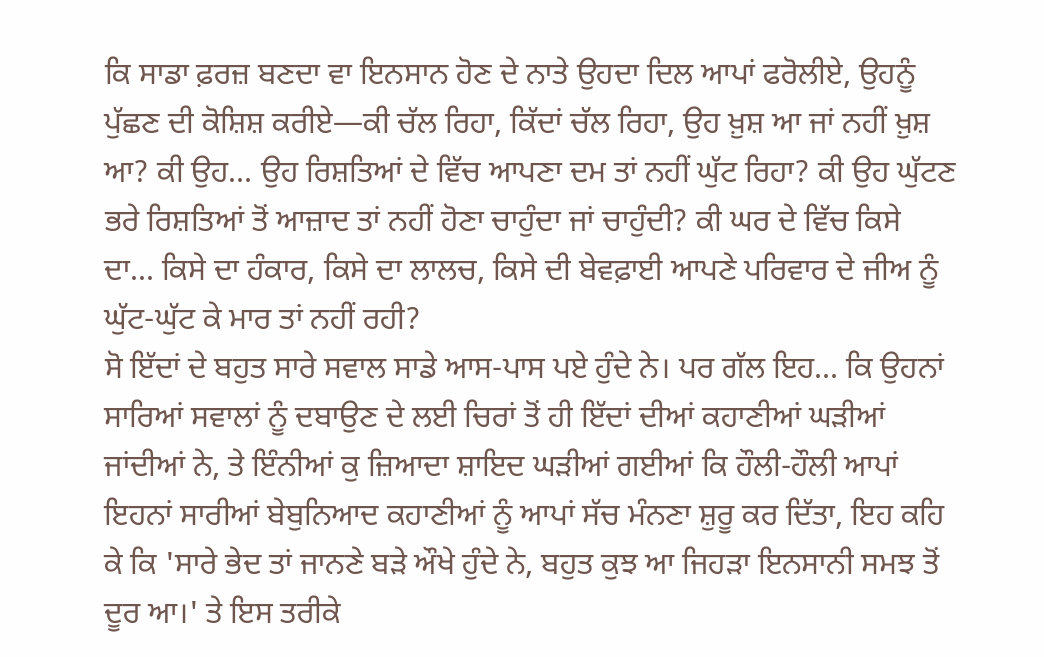ਕਿ ਸਾਡਾ ਫ਼ਰਜ਼ ਬਣਦਾ ਵਾ ਇਨਸਾਨ ਹੋਣ ਦੇ ਨਾਤੇ ਉਹਦਾ ਦਿਲ ਆਪਾਂ ਫਰੋਲੀਏ, ਉਹਨੂੰ ਪੁੱਛਣ ਦੀ ਕੋਸ਼ਿਸ਼ ਕਰੀਏ—ਕੀ ਚੱਲ ਰਿਹਾ, ਕਿੱਦਾਂ ਚੱਲ ਰਿਹਾ, ਉਹ ਖ਼ੁਸ਼ ਆ ਜਾਂ ਨਹੀਂ ਖ਼ੁਸ਼ ਆ? ਕੀ ਉਹ... ਉਹ ਰਿਸ਼ਤਿਆਂ ਦੇ ਵਿੱਚ ਆਪਣਾ ਦਮ ਤਾਂ ਨਹੀਂ ਘੁੱਟ ਰਿਹਾ? ਕੀ ਉਹ ਘੁੱਟਣ ਭਰੇ ਰਿਸ਼ਤਿਆਂ ਤੋਂ ਆਜ਼ਾਦ ਤਾਂ ਨਹੀਂ ਹੋਣਾ ਚਾਹੁੰਦਾ ਜਾਂ ਚਾਹੁੰਦੀ? ਕੀ ਘਰ ਦੇ ਵਿੱਚ ਕਿਸੇ ਦਾ... ਕਿਸੇ ਦਾ ਹੰਕਾਰ, ਕਿਸੇ ਦਾ ਲਾਲਚ, ਕਿਸੇ ਦੀ ਬੇਵਫ਼ਾਈ ਆਪਣੇ ਪਰਿਵਾਰ ਦੇ ਜੀਅ ਨੂੰ ਘੁੱਟ-ਘੁੱਟ ਕੇ ਮਾਰ ਤਾਂ ਨਹੀਂ ਰਹੀ?
ਸੋ ਇੱਦਾਂ ਦੇ ਬਹੁਤ ਸਾਰੇ ਸਵਾਲ ਸਾਡੇ ਆਸ-ਪਾਸ ਪਏ ਹੁੰਦੇ ਨੇ। ਪਰ ਗੱਲ ਇਹ... ਕਿ ਉਹਨਾਂ ਸਾਰਿਆਂ ਸਵਾਲਾਂ ਨੂੰ ਦਬਾਉਣ ਦੇ ਲਈ ਚਿਰਾਂ ਤੋਂ ਹੀ ਇੱਦਾਂ ਦੀਆਂ ਕਹਾਣੀਆਂ ਘੜੀਆਂ ਜਾਂਦੀਆਂ ਨੇ, ਤੇ ਇੰਨੀਆਂ ਕੁ ਜ਼ਿਆਦਾ ਸ਼ਾਇਦ ਘੜੀਆਂ ਗਈਆਂ ਕਿ ਹੌਲੀ-ਹੌਲੀ ਆਪਾਂ ਇਹਨਾਂ ਸਾਰੀਆਂ ਬੇਬੁਨਿਆਦ ਕਹਾਣੀਆਂ ਨੂੰ ਆਪਾਂ ਸੱਚ ਮੰਨਣਾ ਸ਼ੁਰੂ ਕਰ ਦਿੱਤਾ, ਇਹ ਕਹਿ ਕੇ ਕਿ 'ਸਾਰੇ ਭੇਦ ਤਾਂ ਜਾਨਣੇ ਬੜੇ ਔਖੇ ਹੁੰਦੇ ਨੇ, ਬਹੁਤ ਕੁਝ ਆ ਜਿਹੜਾ ਇਨਸਾਨੀ ਸਮਝ ਤੋਂ ਦੂਰ ਆ।' ਤੇ ਇਸ ਤਰੀਕੇ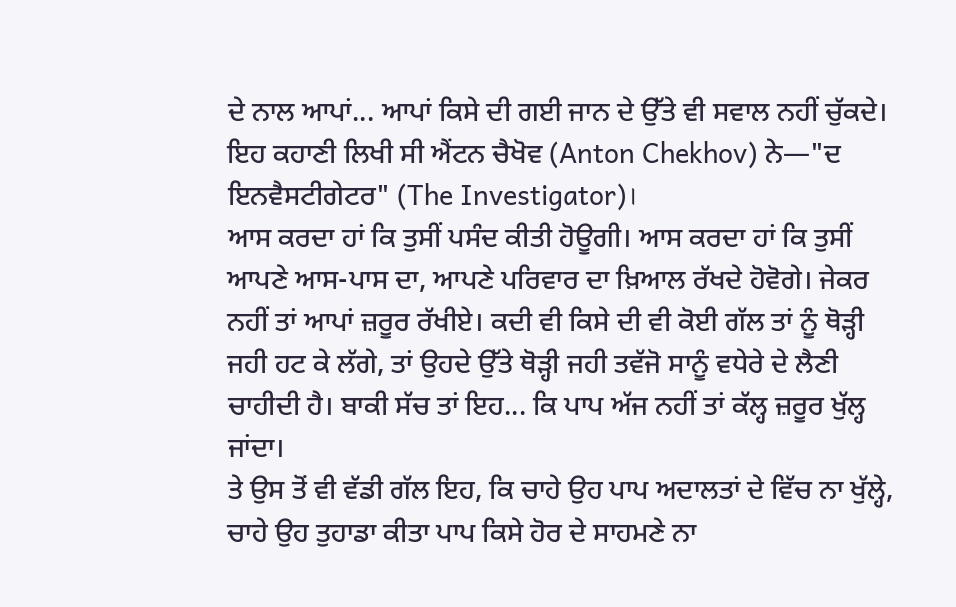ਦੇ ਨਾਲ ਆਪਾਂ... ਆਪਾਂ ਕਿਸੇ ਦੀ ਗਈ ਜਾਨ ਦੇ ਉੱਤੇ ਵੀ ਸਵਾਲ ਨਹੀਂ ਚੁੱਕਦੇ।
ਇਹ ਕਹਾਣੀ ਲਿਖੀ ਸੀ ਐਂਟਨ ਚੈਖੋਵ (Anton Chekhov) ਨੇ—"ਦ ਇਨਵੈਸਟੀਗੇਟਰ" (The Investigator)।
ਆਸ ਕਰਦਾ ਹਾਂ ਕਿ ਤੁਸੀਂ ਪਸੰਦ ਕੀਤੀ ਹੋਊਗੀ। ਆਸ ਕਰਦਾ ਹਾਂ ਕਿ ਤੁਸੀਂ ਆਪਣੇ ਆਸ-ਪਾਸ ਦਾ, ਆਪਣੇ ਪਰਿਵਾਰ ਦਾ ਖ਼ਿਆਲ ਰੱਖਦੇ ਹੋਵੋਗੇ। ਜੇਕਰ ਨਹੀਂ ਤਾਂ ਆਪਾਂ ਜ਼ਰੂਰ ਰੱਖੀਏ। ਕਦੀ ਵੀ ਕਿਸੇ ਦੀ ਵੀ ਕੋਈ ਗੱਲ ਤਾਂ ਨੂੰ ਥੋੜ੍ਹੀ ਜਹੀ ਹਟ ਕੇ ਲੱਗੇ, ਤਾਂ ਉਹਦੇ ਉੱਤੇ ਥੋੜ੍ਹੀ ਜਹੀ ਤਵੱਜੋ ਸਾਨੂੰ ਵਧੇਰੇ ਦੇ ਲੈਣੀ ਚਾਹੀਦੀ ਹੈ। ਬਾਕੀ ਸੱਚ ਤਾਂ ਇਹ... ਕਿ ਪਾਪ ਅੱਜ ਨਹੀਂ ਤਾਂ ਕੱਲ੍ਹ ਜ਼ਰੂਰ ਖੁੱਲ੍ਹ ਜਾਂਦਾ।
ਤੇ ਉਸ ਤੋਂ ਵੀ ਵੱਡੀ ਗੱਲ ਇਹ, ਕਿ ਚਾਹੇ ਉਹ ਪਾਪ ਅਦਾਲਤਾਂ ਦੇ ਵਿੱਚ ਨਾ ਖੁੱਲ੍ਹੇ, ਚਾਹੇ ਉਹ ਤੁਹਾਡਾ ਕੀਤਾ ਪਾਪ ਕਿਸੇ ਹੋਰ ਦੇ ਸਾਹਮਣੇ ਨਾ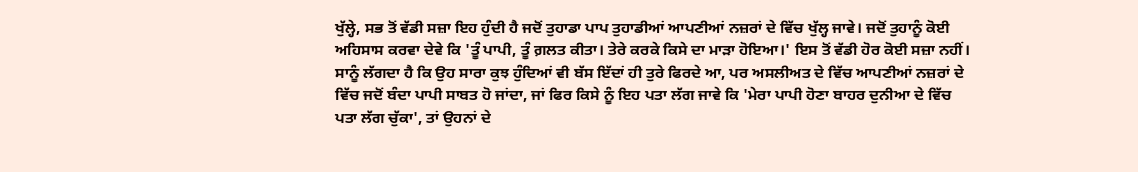ਖੁੱਲ੍ਹੇ, ਸਭ ਤੋਂ ਵੱਡੀ ਸਜ਼ਾ ਇਹ ਹੁੰਦੀ ਹੈ ਜਦੋਂ ਤੁਹਾਡਾ ਪਾਪ ਤੁਹਾਡੀਆਂ ਆਪਣੀਆਂ ਨਜ਼ਰਾਂ ਦੇ ਵਿੱਚ ਖੁੱਲ੍ਹ ਜਾਵੇ। ਜਦੋਂ ਤੁਹਾਨੂੰ ਕੋਈ ਅਹਿਸਾਸ ਕਰਵਾ ਦੇਵੇ ਕਿ 'ਤੂੰ ਪਾਪੀ, ਤੂੰ ਗ਼ਲਤ ਕੀਤਾ। ਤੇਰੇ ਕਰਕੇ ਕਿਸੇ ਦਾ ਮਾੜਾ ਹੋਇਆ।' ਇਸ ਤੋਂ ਵੱਡੀ ਹੋਰ ਕੋਈ ਸਜ਼ਾ ਨਹੀਂ। ਸਾਨੂੰ ਲੱਗਦਾ ਹੈ ਕਿ ਉਹ ਸਾਰਾ ਕੁਝ ਹੁੰਦਿਆਂ ਵੀ ਬੱਸ ਇੱਦਾਂ ਹੀ ਤੁਰੇ ਫਿਰਦੇ ਆ, ਪਰ ਅਸਲੀਅਤ ਦੇ ਵਿੱਚ ਆਪਣੀਆਂ ਨਜ਼ਰਾਂ ਦੇ ਵਿੱਚ ਜਦੋਂ ਬੰਦਾ ਪਾਪੀ ਸਾਬਤ ਹੋ ਜਾਂਦਾ, ਜਾਂ ਫਿਰ ਕਿਸੇ ਨੂੰ ਇਹ ਪਤਾ ਲੱਗ ਜਾਵੇ ਕਿ 'ਮੇਰਾ ਪਾਪੀ ਹੋਣਾ ਬਾਹਰ ਦੁਨੀਆ ਦੇ ਵਿੱਚ ਪਤਾ ਲੱਗ ਚੁੱਕਾ', ਤਾਂ ਉਹਨਾਂ ਦੇ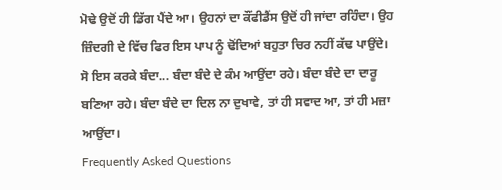ਮੋਢੇ ਉਦੋਂ ਹੀ ਡਿੱਗ ਪੈਂਦੇ ਆ। ਉਹਨਾਂ ਦਾ ਕੌਂਫੀਡੈਂਸ ਉਦੋਂ ਹੀ ਜਾਂਦਾ ਰਹਿੰਦਾ। ਉਹ ਜ਼ਿੰਦਗੀ ਦੇ ਵਿੱਚ ਫਿਰ ਇਸ ਪਾਪ ਨੂੰ ਢੋਂਦਿਆਂ ਬਹੁਤਾ ਚਿਰ ਨਹੀਂ ਕੱਢ ਪਾਉਂਦੇ।
ਸੋ ਇਸ ਕਰਕੇ ਬੰਦਾ... ਬੰਦਾ ਬੰਦੇ ਦੇ ਕੰਮ ਆਉਂਦਾ ਰਹੇ। ਬੰਦਾ ਬੰਦੇ ਦਾ ਦਾਰੂ ਬਣਿਆ ਰਹੇ। ਬੰਦਾ ਬੰਦੇ ਦਾ ਦਿਲ ਨਾ ਦੁਖਾਵੇ, ਤਾਂ ਹੀ ਸਵਾਦ ਆ, ਤਾਂ ਹੀ ਮਜ਼ਾ ਆਉਂਦਾ।
Frequently Asked Questions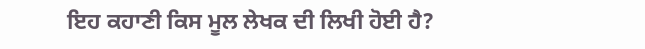ਇਹ ਕਹਾਣੀ ਕਿਸ ਮੂਲ ਲੇਖਕ ਦੀ ਲਿਖੀ ਹੋਈ ਹੈ?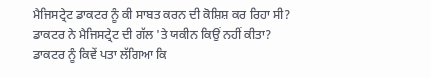ਮੈਜਿਸਟ੍ਰੇਟ ਡਾਕਟਰ ਨੂੰ ਕੀ ਸਾਬਤ ਕਰਨ ਦੀ ਕੋਸ਼ਿਸ਼ ਕਰ ਰਿਹਾ ਸੀ?
ਡਾਕਟਰ ਨੇ ਮੈਜਿਸਟ੍ਰੇਟ ਦੀ ਗੱਲ 'ਤੇ ਯਕੀਨ ਕਿਉਂ ਨਹੀਂ ਕੀਤਾ?
ਡਾਕਟਰ ਨੂੰ ਕਿਵੇਂ ਪਤਾ ਲੱਗਿਆ ਕਿ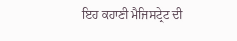ਇਹ ਕਹਾਣੀ ਮੈਜਿਸਟ੍ਰੇਟ ਦੀ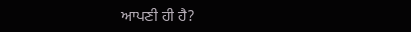ਆਪਣੀ ਹੀ ਹੈ?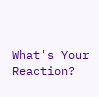What's Your Reaction?